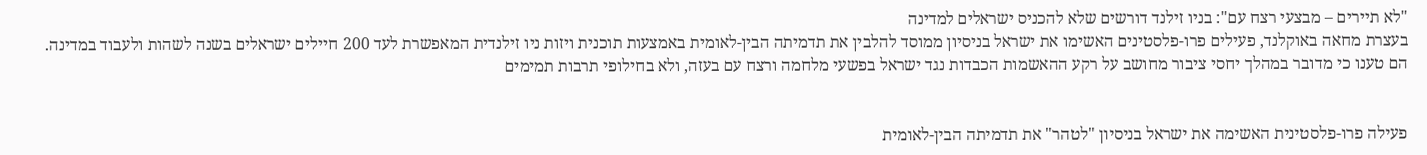"לא תיירים – מבצעי רצח עם": בניו זילנד דורשים שלא להכניס ישראלים למדינה
בעצרת מחאה באוקלנד, פעילים פרו-פלסטינים האשימו את ישראל בניסיון ממוסד להלבין את תדמיתה הבין-לאומית באמצעות תוכנית ויזות ניו זילנדית המאפשרת לעד 200 חיילים ישראלים בשנה לשהות ולעבוד במדינה. הם טענו כי מדובר במהלך יחסי ציבור מחושב על רקע ההאשמות הכבדות נגד ישראל בפשעי מלחמה ורצח עם בעזה, ולא בחילופי תרבות תמימים


פעילה פרו-פלסטינית האשימה את ישראל בניסיון "לטהר" את תדמיתה הבין-לאומית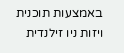באמצעות תוכנית ויזות ניו זילנדית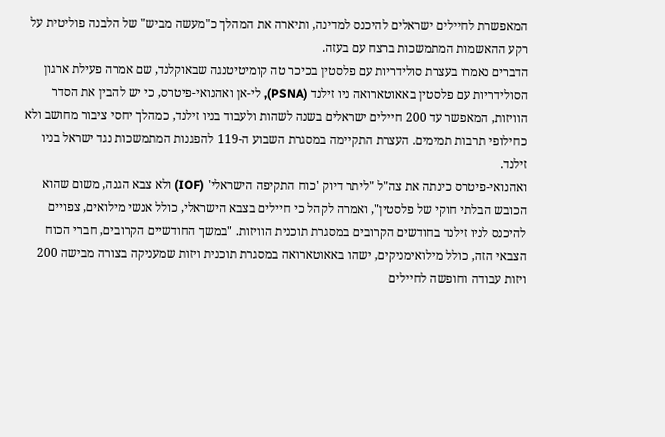המאפשרת לחיילים ישראלים להיכנס למדינה, ותיארה את המהלך כ"מעשה מביש" של הלבנה פוליטית על רקע ההאשמות המתמשכות ברצח עם בעזה.
הדברים נאמרו בעצרת סולידריות עם פלסטין בכיכר טה קומיטיטנגה שבאוקלנד, שם אמרה פעילת ארגון הסולידריות עם פלסטין באאוטארואה ניו זילנד (PSNA), לי-אן ואהנואי-פיטרס, כי יש להבין את הסדר הוויזות, המאפשר עד 200 חיילים ישראלים בשנה לשהות ולעבוד בניו זילנד, כמהלך יחסי ציבור מחושב ולא כחילופי תרבות תמימים. העצרת התקיימה במסגרת השבוע ה-119 להפגנות המתמשכות נגד ישראל בניו זילנד.
ואהנואי-פיטרס כינתה את צה"ל "ליתר דיוק 'כוח התקיפה הישראלי' (IOF) ולא צבא הגנה, משום שהוא הכובש הבלתי חוקי של פלסטין", ואמרה לקהל כי חיילים בצבא הישראלי, כולל אנשי מילואים, צפויים להיכנס לניו זילנד בחודשים הקרובים במסגרת תוכנית הוויזות. "במשך החודשיים הקרובים, חברי הכוח הצבאי הזה, כולל מילואימניקים, ישהו באאוטארואה במסגרת תוכנית ויזות שמעניקה בצורה מבישה 200 ויזות עבודה וחופשה לחיילים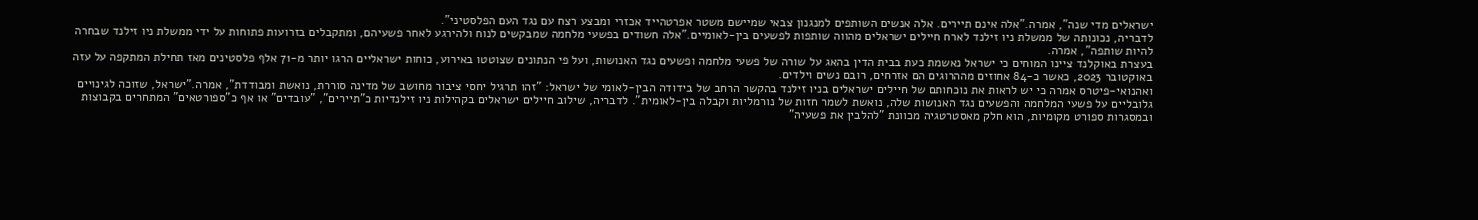ישראלים מדי שנה", אמרה."אלה אינם תיירים. אלה אנשים השותפים למנגנון צבאי שמיישם משטר אפרטהייד אכזרי ומבצע רצח עם נגד העם הפלסטיני".
לדבריה, נכונותה של ממשלת ניו זילנד לארח חיילים ישראלים מהווה שותפות לפשעים בין-לאומיים."אלה חשודים בפשעי מלחמה שמבקשים לנוח ולהירגע לאחר פשעיהם, ומתקבלים בזרועות פתוחות על ידי ממשלת ניו זילנד שבחרה להיות שותפה", אמרה.
בעצרת באוקלנד ציינו המוחים כי ישראל נאשמת כעת בבית הדין בהאג על שורה של פשעי מלחמה ופשעים נגד האנושות, ועל פי הנתונים שצוטטו באירוע, כוחות ישראליים הרגו יותר מ-71 אלף פלסטינים מאז תחילת המתקפה על עזה באוקטובר 2023, כאשר כ-84 אחוזים מההרוגים הם אזרחים, רובם נשים וילדים.
ואהנואי-פיטרס אמרה כי יש לראות את נוכחותם של חיילים ישראלים בניו זילנד בהקשר הרחב של בידודה הבין-לאומי של ישראל: "זהו תרגיל יחסי ציבור מחושב של מדינה סוררת, נואשת ומבודדת", אמרה."ישראל, שזוכה לגינויים גלובליים על פשעי המלחמה והפשעים נגד האנושות שלה, נואשת לשמר חזות של נורמליות וקבלה בין-לאומית". לדבריה, שילוב חיילים ישראלים בקהילות ניו זילנדיות כ"תיירים", "עובדים" או אף כ"ספורטאים" המתחרים בקבוצות ובמסגרות ספורט מקומיות, הוא חלק מאסטרטגיה מכוונת "להלבין את פשעיה"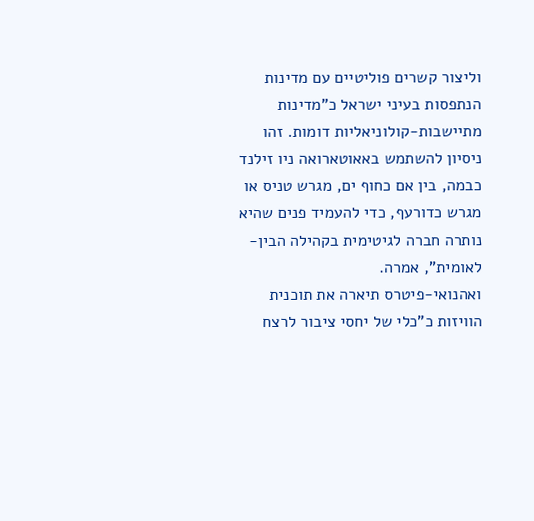וליצור קשרים פוליטיים עם מדינות הנתפסות בעיני ישראל כ"מדינות מתיישבות-קולוניאליות דומות. זהו ניסיון להשתמש באאוטארואה ניו זילנד כבמה, בין אם כחוף ים, מגרש טניס או מגרש כדורעף, כדי להעמיד פנים שהיא נותרה חברה לגיטימית בקהילה הבין-לאומית", אמרה.
ואהנואי-פיטרס תיארה את תוכנית הוויזות כ"כלי של יחסי ציבור לרצח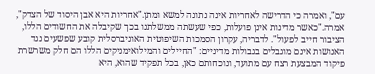עם", ואמרה כי הדרישה לאחריות אינה נתונה למשא ומתן."אחריות היא אבן היסוד של הצדק", אמרה."כאשר מדינות אינן פועלות, כפי שעשתה ממשלתנו בכך שקיבלה את החשודים הללו, הציבור חייב לפעול". לדבריה, עקרון הסמכות השיפוטית האוניברסלית קובע שפשעים נגד האנושות אינם מוגבלים בגבולות מדיניים: "החיילים והמילואימניקים הללו הם חלק משרשרת פיקוד המבצעת רצח עם מתועד, ונוכחותם כאן, בכל תפקיד שהוא, היא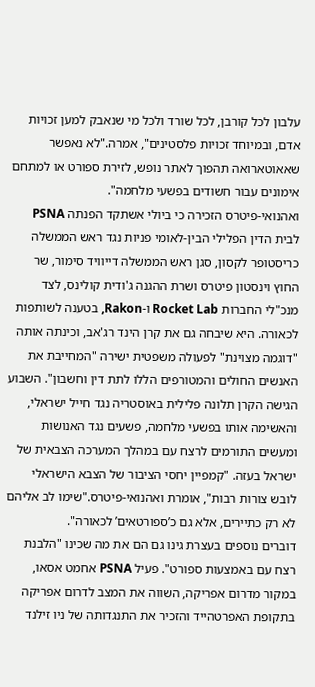עלבון לכל קורבן, לכל שורד ולכל מי שנאבק למען זכויות אדם, ובמיוחד זכויות פלסטינים", אמרה."לא נאפשר שאאוטארואה תהפוך לאתר נופש, לזירת ספורט או למתחם אימונים עבור חשודים בפשעי מלחמה".
ואהנואי-פיטרס הזכירה כי ביולי אשתקד הפנתה PSNA לבית הדין הפלילי הבין-לאומי פניות נגד ראש הממשלה כריסטופר לקסון, סגן ראש הממשלה דייוויד סימור, שר החוץ וינסטון פיטרס ושרת ההגנה ג'ודית קולינס, לצד מנכ"לי החברות Rocket Lab ו-Rakon, בטענה לשותפות לכאורה. היא שיבחה גם את קרן הינד רג'אב, וכינתה אותה "דוגמה מצוינת" לפעולה משפטית ישירה "המחייבת את האנשים החולים והמטורפים הללו לתת דין וחשבון". השבוע הגישה הקרן תלונה פלילית באוסטריה נגד חייל ישראלי, והאשימה אותו בפשעי מלחמה, פשעים נגד האנושות ומעשים התורמים לרצח עם במהלך המערכה הצבאית של ישראל בעזה. "קמפיין יחסי הציבור של הצבא הישראלי לובש צורות רבות", אומרת ואהנואי-פיטרס."שימו לב אליהם לא רק כתיירים, אלא גם כ’ספורטאים’ לכאורה".
דוברים נוספים בעצרת גינו גם הם את מה שכינו "הלבנת רצח עם באמצעות ספורט". פעיל PSNA אחמט אסאו, במקור מדרום אפריקה, השווה את המצב לדרום אפריקה בתקופת האפרטהייד והזכיר את התנגדותה של ניו זילנד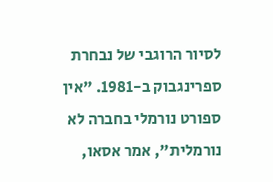לסיור הרוגבי של נבחרת ספרינגבוק ב-1981. "אין ספורט נורמלי בחברה לא נורמלית", אמר אסאו,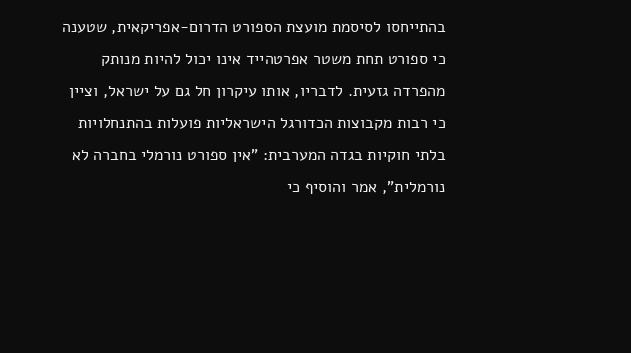בהתייחסו לסיסמת מועצת הספורט הדרום-אפריקאית, שטענה כי ספורט תחת משטר אפרטהייד אינו יכול להיות מנותק מהפרדה גזעית. לדבריו, אותו עיקרון חל גם על ישראל, וציין כי רבות מקבוצות הכדורגל הישראליות פועלות בהתנחלויות בלתי חוקיות בגדה המערבית: "אין ספורט נורמלי בחברה לא נורמלית", אמר והוסיף כי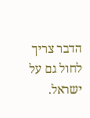הדבר צריך לחול גם על ישראל.